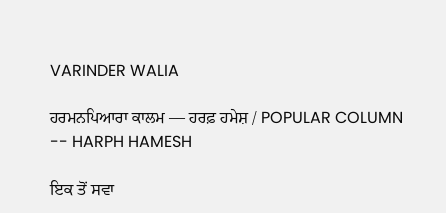VARINDER WALIA

ਹਰਮਨਪਿਆਰਾ ਕਾਲਮ –– ਹਰਫ਼ ਹਮੇਸ਼ / POPULAR COLUMN -- HARPH HAMESH

ਇਕ ਤੋਂ ਸਵਾ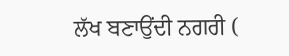ਲੱਖ ਬਣਾਉਂਦੀ ਨਗਰੀ (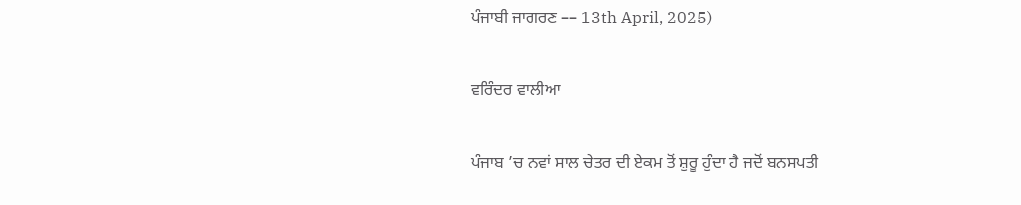ਪੰਜਾਬੀ ਜਾਗਰਣ –– 13th April, 2025)

ਵਰਿੰਦਰ ਵਾਲੀਆ

ਪੰਜਾਬ ’ਚ ਨਵਾਂ ਸਾਲ ਚੇਤਰ ਦੀ ਏਕਮ ਤੋਂ ਸ਼ੁਰੂ ਹੁੰਦਾ ਹੈ ਜਦੋਂ ਬਨਸਪਤੀ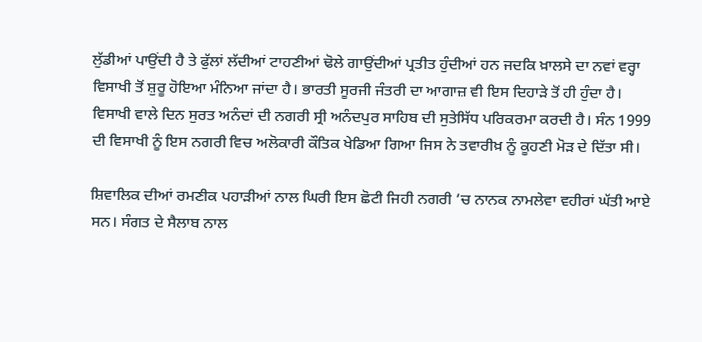ਲੁੱਡੀਆਂ ਪਾਉਂਦੀ ਹੈ ਤੇ ਫੁੱਲਾਂ ਲੱਦੀਆਂ ਟਾਹਣੀਆਂ ਢੋਲੇ ਗਾਉਂਦੀਆਂ ਪ੍ਰਤੀਤ ਹੁੰਦੀਆਂ ਹਨ ਜਦਕਿ ਖ਼ਾਲਸੇ ਦਾ ਨਵਾਂ ਵਰ੍ਹਾ ਵਿਸਾਖੀ ਤੋਂ ਸ਼ੁਰੂ ਹੋਇਆ ਮੰਨਿਆ ਜਾਂਦਾ ਹੈ। ਭਾਰਤੀ ਸੂਰਜੀ ਜੰਤਰੀ ਦਾ ਆਗਾਜ਼ ਵੀ ਇਸ ਦਿਹਾੜੇ ਤੋਂ ਹੀ ਹੁੰਦਾ ਹੈ। ਵਿਸਾਖੀ ਵਾਲੇ ਦਿਨ ਸੁਰਤ ਅਨੰਦਾਂ ਦੀ ਨਗਰੀ ਸ੍ਰੀ ਅਨੰਦਪੁਰ ਸਾਹਿਬ ਦੀ ਸੁਤੇਸਿੱਧ ਪਰਿਕਰਮਾ ਕਰਦੀ ਹੈ। ਸੰਨ 1999 ਦੀ ਵਿਸਾਖੀ ਨੂੰ ਇਸ ਨਗਰੀ ਵਿਚ ਅਲੋਕਾਰੀ ਕੌਤਿਕ ਖੇਡਿਆ ਗਿਆ ਜਿਸ ਨੇ ਤਵਾਰੀਖ਼ ਨੂੰ ਕੂਹਣੀ ਮੋੜ ਦੇ ਦਿੱਤਾ ਸੀ।

ਸ਼ਿਵਾਲਿਕ ਦੀਆਂ ਰਮਣੀਕ ਪਹਾੜੀਆਂ ਨਾਲ ਘਿਰੀ ਇਸ ਛੋਟੀ ਜਿਹੀ ਨਗਰੀ ’ਚ ਨਾਨਕ ਨਾਮਲੇਵਾ ਵਹੀਰਾਂ ਘੱਤੀ ਆਏ ਸਨ। ਸੰਗਤ ਦੇ ਸੈਲਾਬ ਨਾਲ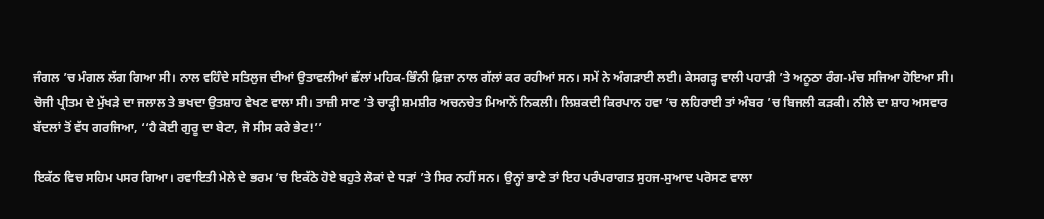ਜੰਗਲ ’ਚ ਮੰਗਲ ਲੱਗ ਗਿਆ ਸੀ। ਨਾਲ ਵਹਿੰਦੇ ਸਤਿਲੁਜ ਦੀਆਂ ਉਤਾਵਲੀਆਂ ਛੱਲਾਂ ਮਹਿਕ-ਭਿੰਨੀ ਫ਼ਿਜ਼ਾ ਨਾਲ ਗੱਲਾਂ ਕਰ ਰਹੀਆਂ ਸਨ। ਸਮੇਂ ਨੇ ਅੰਗੜਾਈ ਲਈ। ਕੇਸਗੜ੍ਹ ਵਾਲੀ ਪਹਾੜੀ ’ਤੇ ਅਨੂਠਾ ਰੰਗ-ਮੰਚ ਸਜਿਆ ਹੋਇਆ ਸੀ। ਚੋਜੀ ਪ੍ਰੀਤਮ ਦੇ ਮੁੱਖੜੇ ਦਾ ਜਲਾਲ ਤੇ ਭਖਦਾ ਉਤਸ਼ਾਹ ਵੇਖਣ ਵਾਲਾ ਸੀ। ਤਾਜ਼ੀ ਸਾਣ ’ਤੇ ਚਾੜ੍ਹੀ ਸ਼ਮਸ਼ੀਰ ਅਚਨਚੇਤ ਮਿਆਨੋਂ ਨਿਕਲੀ। ਲਿਸ਼ਕਦੀ ਕਿਰਪਾਨ ਹਵਾ ’ਚ ਲਹਿਰਾਈ ਤਾਂ ਅੰਬਰ ’ਚ ਬਿਜਲੀ ਕੜਕੀ। ਨੀਲੇ ਦਾ ਸ਼ਾਹ ਅਸਵਾਰ ਬੱਦਲਾਂ ਤੋਂ ਵੱਧ ਗਰਜਿਆ, ‘‘ਹੈ ਕੋਈ ਗੁਰੂ ਦਾ ਬੇਟਾ, ਜੋ ਸੀਸ ਕਰੇ ਭੇਟ!’’

ਇਕੱਠ ਵਿਚ ਸਹਿਮ ਪਸਰ ਗਿਆ। ਰਵਾਇਤੀ ਮੇਲੇ ਦੇ ਭਰਮ ’ਚ ਇਕੱਠੇ ਹੋਏ ਬਹੁਤੇ ਲੋਕਾਂ ਦੇ ਧੜਾਂ ’ਤੇ ਸਿਰ ਨਹੀਂ ਸਨ। ਉਨ੍ਹਾਂ ਭਾਣੇ ਤਾਂ ਇਹ ਪਰੰਪਰਾਗਤ ਸੁਹਜ-ਸੁਆਦ ਪਰੋਸਣ ਵਾਲਾ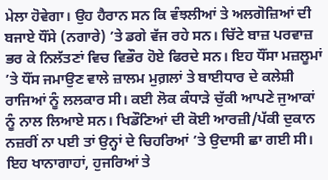ਮੇਲਾ ਹੋਵੇਗਾ। ਉਹ ਹੈਰਾਨ ਸਨ ਕਿ ਵੰਝਲੀਆਂ ਤੇ ਅਲਗੋਜ਼ਿਆਂ ਦੀ ਬਜਾਏ ਧੌਂਸੇ (ਨਗਾਰੇ) ’ਤੇ ਡਗੇ ਵੱਜ ਰਹੇ ਸਨ। ਚਿੱਟੇ ਬਾਜ਼ ਪਰਵਾਜ਼ ਭਰ ਕੇ ਨਿਲੱਤਣਾਂ ਵਿਚ ਵਿਭੌਰ ਹੋਏ ਫਿਰਦੇ ਸਨ। ਇਹ ਧੌਂਸਾ ਮਜ਼ਲੂਮਾਂ ’ਤੇ ਧੌਂਸ ਜਮਾਉਣ ਵਾਲੇ ਜ਼ਾਲਮ ਮੁਗ਼ਲਾਂ ਤੇ ਬਾਈਧਾਰ ਦੇ ਕਲੇਸ਼ੀ ਰਾਜਿਆਂ ਨੂੰ ਲਲਕਾਰ ਸੀ। ਕਈ ਲੋਕ ਕੰਧਾੜੇ ਚੁੱਕੀ ਆਪਣੇ ਜੁਆਕਾਂ ਨੂੰ ਨਾਲ ਲਿਆਏ ਸਨ। ਖਿਡੌਣਿਆਂ ਦੀ ਕੋਈ ਆਰਜ਼ੀ/ਪੱਕੀ ਦੁਕਾਨ ਨਜ਼ਰੀਂ ਨਾ ਪਈ ਤਾਂ ਉਨ੍ਹਾਂ ਦੇ ਚਿਹਰਿਆਂ ’ਤੇ ਉਦਾਸੀ ਛਾ ਗਈ ਸੀ। ਇਹ ਖਾਨਾਗਾਹਾਂ, ਹੁਜਰਿਆਂ ਤੇ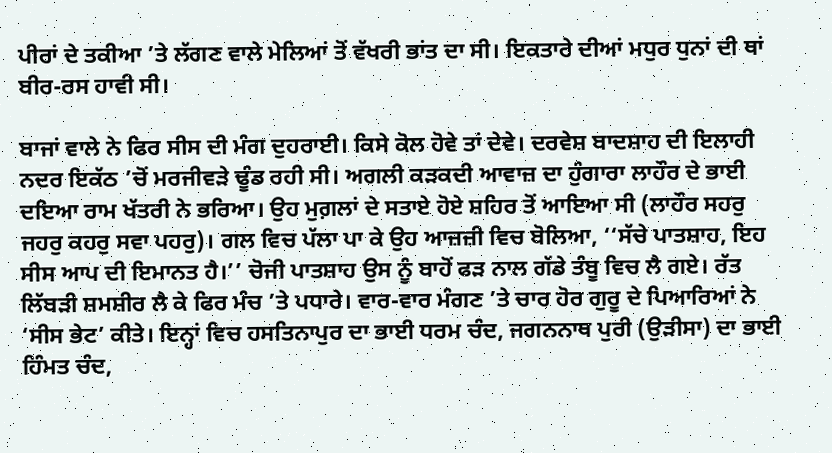ਪੀਰਾਂ ਦੇ ਤਕੀਆ ’ਤੇ ਲੱਗਣ ਵਾਲੇ ਮੇਲਿਆਂ ਤੋਂ ਵੱਖਰੀ ਭਾਂਤ ਦਾ ਸੀ। ਇਕਤਾਰੇ ਦੀਆਂ ਮਧੁਰ ਧੁਨਾਂ ਦੀ ਥਾਂ ਬੀਰ-ਰਸ ਹਾਵੀ ਸੀ।

ਬਾਜਾਂ ਵਾਲੇ ਨੇ ਫਿਰ ਸੀਸ ਦੀ ਮੰਗ ਦੁਹਰਾਈ। ਕਿਸੇ ਕੋਲ ਹੋਵੇ ਤਾਂ ਦੇਵੇ। ਦਰਵੇਸ਼ ਬਾਦਸ਼ਾਹ ਦੀ ਇਲਾਹੀ ਨਦਰ ਇਕੱਠ ’ਚੋਂ ਮਰਜੀਵੜੇ ਢੂੰਡ ਰਹੀ ਸੀ। ਅਗਲੀ ਕੜਕਦੀ ਆਵਾਜ਼ ਦਾ ਹੁੰਗਾਰਾ ਲਾਹੌਰ ਦੇ ਭਾਈ ਦਇਆ ਰਾਮ ਖੱਤਰੀ ਨੇ ਭਰਿਆ। ਉਹ ਮੁਗ਼ਲਾਂ ਦੇ ਸਤਾਏ ਹੋਏ ਸ਼ਹਿਰ ਤੋਂ ਆਇਆ ਸੀ (ਲਾਹੌਰ ਸਹਰੁ ਜਹਰੁ ਕਹਰੁ ਸਵਾ ਪਹਰੁ)। ਗਲ ਵਿਚ ਪੱਲਾ ਪਾ ਕੇ ਉਹ ਆਜ਼ਜ਼ੀ ਵਿਚ ਬੋਲਿਆ, ‘‘ਸੱਚੇ ਪਾਤਸ਼ਾਹ, ਇਹ ਸੀਸ ਆਪ ਦੀ ਇਮਾਨਤ ਹੈ।’’ ਚੋਜੀ ਪਾਤਸ਼ਾਹ ਉਸ ਨੂੰ ਬਾਹੋਂ ਫੜ ਨਾਲ ਗੱਡੇ ਤੰਬੂ ਵਿਚ ਲੈ ਗਏ। ਰੱਤ ਲਿੱਬੜੀ ਸ਼ਮਸ਼ੀਰ ਲੈ ਕੇ ਫਿਰ ਮੰਚ ’ਤੇ ਪਧਾਰੇ। ਵਾਰ-ਵਾਰ ਮੰਗਣ ’ਤੇ ਚਾਰ ਹੋਰ ਗੁਰੂ ਦੇ ਪਿਆਰਿਆਂ ਨੇ ‘ਸੀਸ ਭੇਟ’ ਕੀਤੇ। ਇਨ੍ਹਾਂ ਵਿਚ ਹਸਤਿਨਾਪੁਰ ਦਾ ਭਾਈ ਧਰਮ ਚੰਦ, ਜਗਨਨਾਥ ਪੁਰੀ (ਉੜੀਸਾ) ਦਾ ਭਾਈ ਹਿੰਮਤ ਚੰਦ,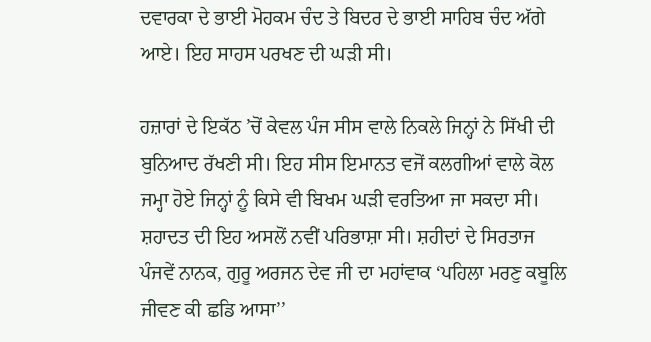ਦਵਾਰਕਾ ਦੇ ਭਾਈ ਮੋਹਕਮ ਚੰਦ ਤੇ ਬਿਦਰ ਦੇ ਭਾਈ ਸਾਹਿਬ ਚੰਦ ਅੱਗੇ ਆਏ। ਇਹ ਸਾਹਸ ਪਰਖਣ ਦੀ ਘੜੀ ਸੀ।

ਹਜ਼ਾਰਾਂ ਦੇ ਇਕੱਠ ’ਚੋਂ ਕੇਵਲ ਪੰਜ ਸੀਸ ਵਾਲੇ ਨਿਕਲੇ ਜਿਨ੍ਹਾਂ ਨੇ ਸਿੱਖੀ ਦੀ ਬੁਨਿਆਦ ਰੱਖਣੀ ਸੀ। ਇਹ ਸੀਸ ਇਮਾਨਤ ਵਜੋਂ ਕਲਗੀਆਂ ਵਾਲੇ ਕੋਲ ਜਮ੍ਹਾ ਹੋਏ ਜਿਨ੍ਹਾਂ ਨੂੰ ਕਿਸੇ ਵੀ ਬਿਖਮ ਘੜੀ ਵਰਤਿਆ ਜਾ ਸਕਦਾ ਸੀ। ਸ਼ਹਾਦਤ ਦੀ ਇਹ ਅਸਲੋਂ ਨਵੀਂ ਪਰਿਭਾਸ਼ਾ ਸੀ। ਸ਼ਹੀਦਾਂ ਦੇ ਸਿਰਤਾਜ ਪੰਜਵੇਂ ਨਾਨਕ, ਗੁਰੂ ਅਰਜਨ ਦੇਵ ਜੀ ਦਾ ਮਹਾਂਵਾਕ ‘ਪਹਿਲਾ ਮਰਣੁ ਕਬੂਲਿ ਜੀਵਣ ਕੀ ਛਡਿ ਆਸਾ’’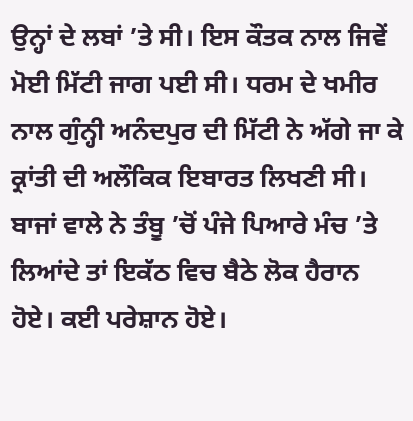ਉਨ੍ਹਾਂ ਦੇ ਲਬਾਂ ’ਤੇ ਸੀ। ਇਸ ਕੌਤਕ ਨਾਲ ਜਿਵੇਂ ਮੋਈ ਮਿੱਟੀ ਜਾਗ ਪਈ ਸੀ। ਧਰਮ ਦੇ ਖਮੀਰ ਨਾਲ ਗੁੰਨ੍ਹੀ ਅਨੰਦਪੁਰ ਦੀ ਮਿੱਟੀ ਨੇ ਅੱਗੇ ਜਾ ਕੇ ਕ੍ਰਾਂਤੀ ਦੀ ਅਲੌਕਿਕ ਇਬਾਰਤ ਲਿਖਣੀ ਸੀ। ਬਾਜਾਂ ਵਾਲੇ ਨੇ ਤੰਬੂ ’ਚੋਂ ਪੰਜੇ ਪਿਆਰੇ ਮੰਚ ’ਤੇ ਲਿਆਂਦੇ ਤਾਂ ਇਕੱਠ ਵਿਚ ਬੈਠੇ ਲੋਕ ਹੈਰਾਨ ਹੋਏ। ਕਈ ਪਰੇਸ਼ਾਨ ਹੋਏ।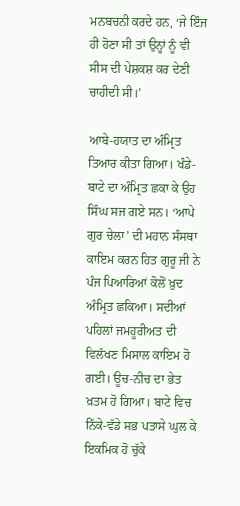ਮਨਬਚਨੀ ਕਰਦੇ ਹਨ, ‘ਜੇ ਇੰਜ ਹੀ ਹੋਣਾ ਸੀ ਤਾਂ ਉਨ੍ਹਾਂ ਨੂੰ ਵੀ ਸੀਸ ਦੀ ਪੇਸ਼ਕਸ਼ ਕਰ ਦੇਣੀ ਚਾਹੀਦੀ ਸੀ।’

ਆਬੇ-ਹਯਾਤ ਦਾ ਅੰਮ੍ਰਿਤ ਤਿਆਰ ਕੀਤਾ ਗਿਆ। ਖੰਡੇ-ਬਾਟੇ ਦਾ ਅੰਮ੍ਰਿਤ ਛਕਾ ਕੇ ਉਹ ਸਿੰਘ ਸਜ ਗਏ ਸਨ। ‘ਆਪੇ ਗੁਰ ਚੇਲਾ’ ਦੀ ਮਹਾਨ ਸੰਸਥਾ ਕਾਇਮ ਕਰਨ ਹਿਤ ਗੁਰੂ ਜੀ ਨੇ ਪੰਜ ਪਿਆਰਿਆਂ ਕੋਲੋਂ ਖ਼ੁਦ ਅੰਮ੍ਰਿਤ ਛਕਿਆ। ਸਦੀਆਂ ਪਹਿਲਾਂ ਜਮਹੂਰੀਅਤ ਦੀ ਵਿਲੱਖਣ ਮਿਸਾਲ ਕਾਇਮ ਹੋ ਗਈ। ਊਚ-ਨੀਚ ਦਾ ਭੇਤ ਖ਼ਤਮ ਹੋ ਗਿਆ। ਬਾਟੇ ਵਿਚ ਨਿੱਕੇ-ਵੱਡੇ ਸਭ ਪਤਾਸੇ ਘੁਲ ਕੇ ਇਕਮਿਕ ਹੋ ਚੁੱਕੇ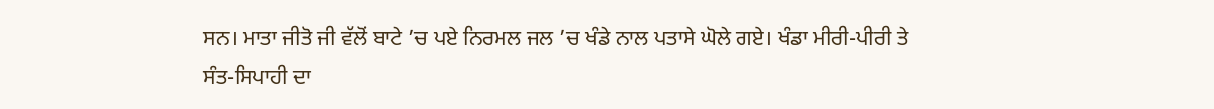ਸਨ। ਮਾਤਾ ਜੀਤੋ ਜੀ ਵੱਲੋਂ ਬਾਟੇ ’ਚ ਪਏ ਨਿਰਮਲ ਜਲ ’ਚ ਖੰਡੇ ਨਾਲ ਪਤਾਸੇ ਘੋਲੇ ਗਏ। ਖੰਡਾ ਮੀਰੀ-ਪੀਰੀ ਤੇ ਸੰਤ-ਸਿਪਾਹੀ ਦਾ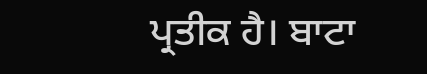ਪ੍ਰਤੀਕ ਹੈ। ਬਾਟਾ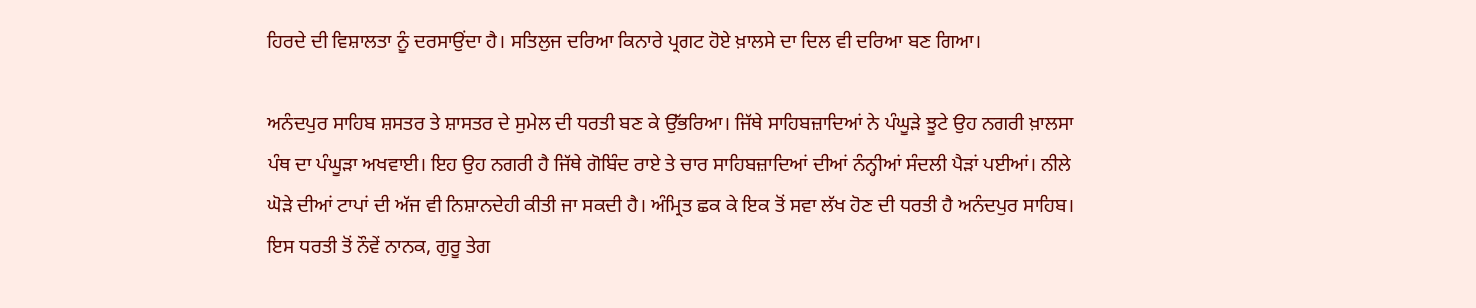ਹਿਰਦੇ ਦੀ ਵਿਸ਼ਾਲਤਾ ਨੂੰ ਦਰਸਾਉਂਦਾ ਹੈ। ਸਤਿਲੁਜ ਦਰਿਆ ਕਿਨਾਰੇ ਪ੍ਰਗਟ ਹੋਏ ਖ਼ਾਲਸੇ ਦਾ ਦਿਲ ਵੀ ਦਰਿਆ ਬਣ ਗਿਆ।

ਅਨੰਦਪੁਰ ਸਾਹਿਬ ਸ਼ਸਤਰ ਤੇ ਸ਼ਾਸਤਰ ਦੇ ਸੁਮੇਲ ਦੀ ਧਰਤੀ ਬਣ ਕੇ ਉੱਭਰਿਆ। ਜਿੱਥੇ ਸਾਹਿਬਜ਼ਾਦਿਆਂ ਨੇ ਪੰਘੂੜੇ ਝੂਟੇ ਉਹ ਨਗਰੀ ਖ਼ਾਲਸਾ ਪੰਥ ਦਾ ਪੰਘੂੜਾ ਅਖਵਾਈ। ਇਹ ਉਹ ਨਗਰੀ ਹੈ ਜਿੱਥੇ ਗੋਬਿੰਦ ਰਾਏ ਤੇ ਚਾਰ ਸਾਹਿਬਜ਼ਾਦਿਆਂ ਦੀਆਂ ਨੰਨ੍ਹੀਆਂ ਸੰਦਲੀ ਪੈੜਾਂ ਪਈਆਂ। ਨੀਲੇ ਘੋੜੇ ਦੀਆਂ ਟਾਪਾਂ ਦੀ ਅੱਜ ਵੀ ਨਿਸ਼ਾਨਦੇਹੀ ਕੀਤੀ ਜਾ ਸਕਦੀ ਹੈ। ਅੰਮ੍ਰਿਤ ਛਕ ਕੇ ਇਕ ਤੋਂ ਸਵਾ ਲੱਖ ਹੋਣ ਦੀ ਧਰਤੀ ਹੈ ਅਨੰਦਪੁਰ ਸਾਹਿਬ। ਇਸ ਧਰਤੀ ਤੋਂ ਨੌਵੇਂ ਨਾਨਕ, ਗੁਰੂ ਤੇਗ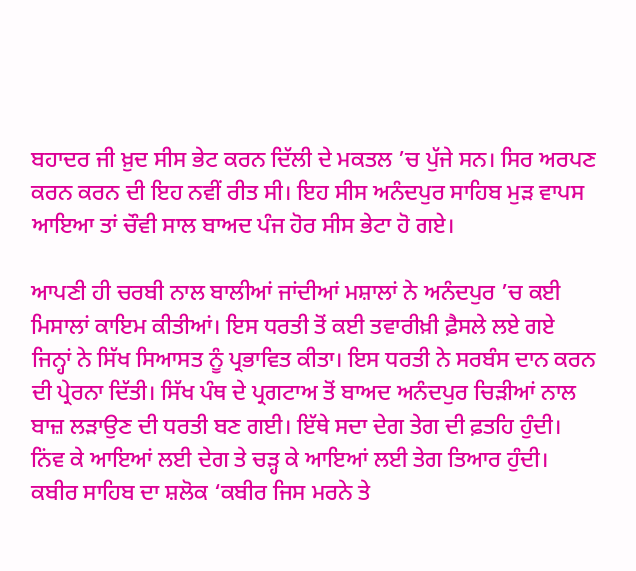ਬਹਾਦਰ ਜੀ ਖ਼ੁਦ ਸੀਸ ਭੇਟ ਕਰਨ ਦਿੱਲੀ ਦੇ ਮਕਤਲ ’ਚ ਪੁੱਜੇ ਸਨ। ਸਿਰ ਅਰਪਣ ਕਰਨ ਕਰਨ ਦੀ ਇਹ ਨਵੀਂ ਰੀਤ ਸੀ। ਇਹ ਸੀਸ ਅਨੰਦਪੁਰ ਸਾਹਿਬ ਮੁੜ ਵਾਪਸ ਆਇਆ ਤਾਂ ਚੌਵੀ ਸਾਲ ਬਾਅਦ ਪੰਜ ਹੋਰ ਸੀਸ ਭੇਟਾ ਹੋ ਗਏ।

ਆਪਣੀ ਹੀ ਚਰਬੀ ਨਾਲ ਬਾਲੀਆਂ ਜਾਂਦੀਆਂ ਮਸ਼ਾਲਾਂ ਨੇ ਅਨੰਦਪੁਰ ’ਚ ਕਈ ਮਿਸਾਲਾਂ ਕਾਇਮ ਕੀਤੀਆਂ। ਇਸ ਧਰਤੀ ਤੋਂ ਕਈ ਤਵਾਰੀਖ਼ੀ ਫ਼ੈਸਲੇ ਲਏ ਗਏ ਜਿਨ੍ਹਾਂ ਨੇ ਸਿੱਖ ਸਿਆਸਤ ਨੂੰ ਪ੍ਰਭਾਵਿਤ ਕੀਤਾ। ਇਸ ਧਰਤੀ ਨੇ ਸਰਬੰਸ ਦਾਨ ਕਰਨ ਦੀ ਪ੍ਰੇਰਨਾ ਦਿੱਤੀ। ਸਿੱਖ ਪੰਥ ਦੇ ਪ੍ਰਗਟਾਅ ਤੋਂ ਬਾਅਦ ਅਨੰਦਪੁਰ ਚਿੜੀਆਂ ਨਾਲ ਬਾਜ਼ ਲੜਾਉਣ ਦੀ ਧਰਤੀ ਬਣ ਗਈ। ਇੱਥੇ ਸਦਾ ਦੇਗ ਤੇਗ ਦੀ ਫ਼ਤਹਿ ਹੁੰਦੀ। ਨਿਂਵ ਕੇ ਆਇਆਂ ਲਈ ਦੇਗ ਤੇ ਚੜ੍ਹ ਕੇ ਆਇਆਂ ਲਈ ਤੇਗ ਤਿਆਰ ਹੁੰਦੀ। ਕਬੀਰ ਸਾਹਿਬ ਦਾ ਸ਼ਲੋਕ ‘ਕਬੀਰ ਜਿਸ ਮਰਨੇ ਤੇ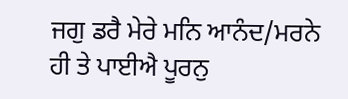ਜਗੁ ਡਰੈ ਮੇਰੇ ਮਨਿ ਆਨੰਦ/ਮਰਨੇ ਹੀ ਤੇ ਪਾਈਐ ਪੂਰਨੁ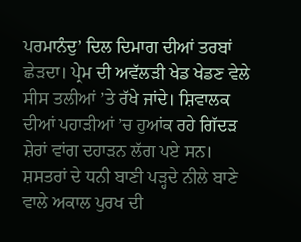ਪਰਮਾਨੰਦੁ’ ਦਿਲ ਦਿਮਾਗ ਦੀਆਂ ਤਰਬਾਂ ਛੇੜਦਾ। ਪ੍ਰੇਮ ਦੀ ਅਵੱਲੜੀ ਖੇਡ ਖੇਡਣ ਵੇਲੇ ਸੀਸ ਤਲੀਆਂ ’ਤੇ ਰੱਖੇ ਜਾਂਦੇ। ਸ਼ਿਵਾਲਕ ਦੀਆਂ ਪਹਾੜੀਆਂ ’ਚ ਹੁਆਂਕ ਰਹੇ ਗਿੱਦੜ ਸ਼ੇਰਾਂ ਵਾਂਗ ਦਹਾੜਨ ਲੱਗ ਪਏ ਸਨ। ਸ਼ਸਤਰਾਂ ਦੇ ਧਨੀ ਬਾਣੀ ਪੜ੍ਹਦੇ ਨੀਲੇ ਬਾਣੇ ਵਾਲੇ ਅਕਾਲ ਪੁਰਖ ਦੀ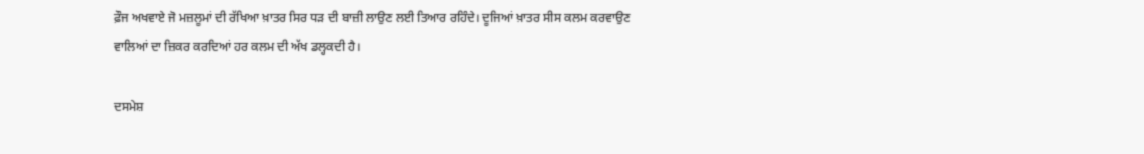ਫ਼ੌਜ ਅਖਵਾਏ ਜੋ ਮਜ਼ਲੂਮਾਂ ਦੀ ਰੱਖਿਆ ਖ਼ਾਤਰ ਸਿਰ ਧੜ ਦੀ ਬਾਜ਼ੀ ਲਾਉਣ ਲਈ ਤਿਆਰ ਰਹਿੰਦੇ। ਦੂਜਿਆਂ ਖ਼ਾਤਰ ਸੀਸ ਕਲਮ ਕਰਵਾਉਣ ਵਾਲਿਆਂ ਦਾ ਜ਼ਿਕਰ ਕਰਦਿਆਂ ਹਰ ਕਲਮ ਦੀ ਅੱਖ ਡਲ੍ਹਕਦੀ ਹੈ।

ਦਸਮੇਸ਼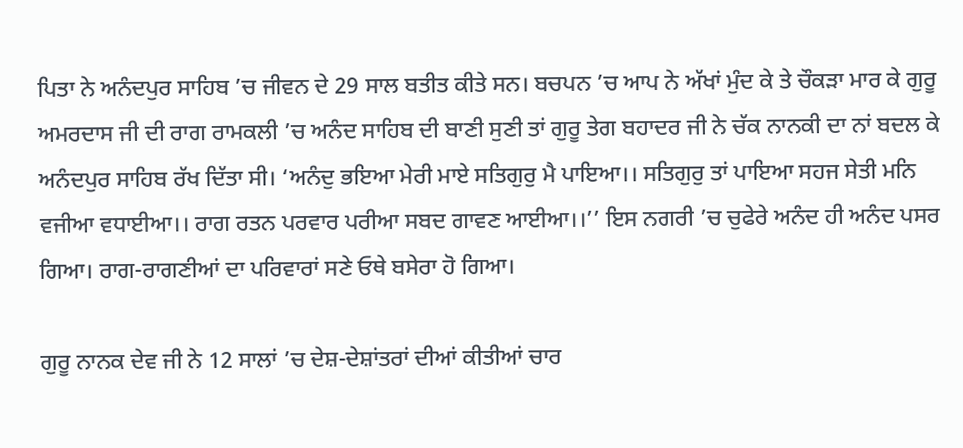ਪਿਤਾ ਨੇ ਅਨੰਦਪੁਰ ਸਾਹਿਬ ’ਚ ਜੀਵਨ ਦੇ 29 ਸਾਲ ਬਤੀਤ ਕੀਤੇ ਸਨ। ਬਚਪਨ ’ਚ ਆਪ ਨੇ ਅੱਖਾਂ ਮੁੰਦ ਕੇ ਤੇ ਚੌਕੜਾ ਮਾਰ ਕੇ ਗੁਰੂ ਅਮਰਦਾਸ ਜੀ ਦੀ ਰਾਗ ਰਾਮਕਲੀ ’ਚ ਅਨੰਦ ਸਾਹਿਬ ਦੀ ਬਾਣੀ ਸੁਣੀ ਤਾਂ ਗੁਰੂ ਤੇਗ ਬਹਾਦਰ ਜੀ ਨੇ ਚੱਕ ਨਾਨਕੀ ਦਾ ਨਾਂ ਬਦਲ ਕੇ ਅਨੰਦਪੁਰ ਸਾਹਿਬ ਰੱਖ ਦਿੱਤਾ ਸੀ। ‘ਅਨੰਦੁ ਭਇਆ ਮੇਰੀ ਮਾਏ ਸਤਿਗੁਰੁ ਮੈ ਪਾਇਆ।। ਸਤਿਗੁਰੁ ਤਾਂ ਪਾਇਆ ਸਹਜ ਸੇਤੀ ਮਨਿ ਵਜੀਆ ਵਧਾਈਆ।। ਰਾਗ ਰਤਨ ਪਰਵਾਰ ਪਰੀਆ ਸਬਦ ਗਾਵਣ ਆਈਆ।।’’ ਇਸ ਨਗਰੀ ’ਚ ਚੁਫੇਰੇ ਅਨੰਦ ਹੀ ਅਨੰਦ ਪਸਰ ਗਿਆ। ਰਾਗ-ਰਾਗਣੀਆਂ ਦਾ ਪਰਿਵਾਰਾਂ ਸਣੇ ਓਥੇ ਬਸੇਰਾ ਹੋ ਗਿਆ।

ਗੁਰੂ ਨਾਨਕ ਦੇਵ ਜੀ ਨੇ 12 ਸਾਲਾਂ ’ਚ ਦੇਸ਼-ਦੇਸ਼ਾਂਤਰਾਂ ਦੀਆਂ ਕੀਤੀਆਂ ਚਾਰ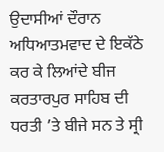ਉਦਾਸੀਆਂ ਦੌਰਾਨ ਅਧਿਆਤਮਵਾਦ ਦੇ ਇਕੱਠੇ ਕਰ ਕੇ ਲਿਆਂਦੇ ਬੀਜ ਕਰਤਾਰਪੁਰ ਸਾਹਿਬ ਦੀ ਧਰਤੀ ’ਤੇ ਬੀਜੇ ਸਨ ਤੇ ਸ੍ਰੀ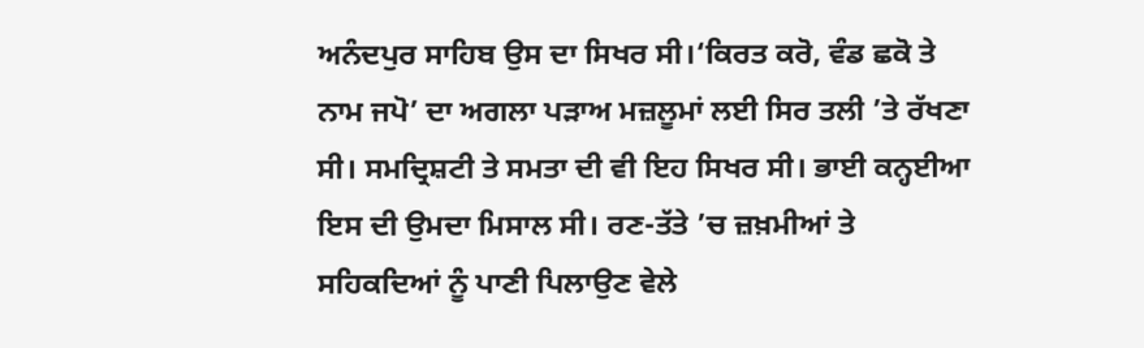ਅਨੰਦਪੁਰ ਸਾਹਿਬ ਉਸ ਦਾ ਸਿਖਰ ਸੀ।‘ਕਿਰਤ ਕਰੋ, ਵੰਡ ਛਕੋ ਤੇ ਨਾਮ ਜਪੋ’ ਦਾ ਅਗਲਾ ਪੜਾਅ ਮਜ਼ਲੂਮਾਂ ਲਈ ਸਿਰ ਤਲੀ ’ਤੇ ਰੱਖਣਾ ਸੀ। ਸਮਦ੍ਰਿਸ਼ਟੀ ਤੇ ਸਮਤਾ ਦੀ ਵੀ ਇਹ ਸਿਖਰ ਸੀ। ਭਾਈ ਕਨ੍ਹਈਆ ਇਸ ਦੀ ਉਮਦਾ ਮਿਸਾਲ ਸੀ। ਰਣ-ਤੱਤੇ ’ਚ ਜ਼ਖ਼ਮੀਆਂ ਤੇ ਸਹਿਕਦਿਆਂ ਨੂੰ ਪਾਣੀ ਪਿਲਾਉਣ ਵੇਲੇ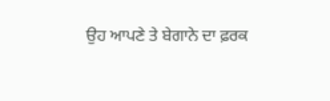ਉਹ ਆਪਣੇ ਤੇ ਬੇਗਾਨੇ ਦਾ ਫ਼ਰਕ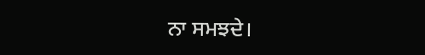ਨਾ ਸਮਝਦੇ।